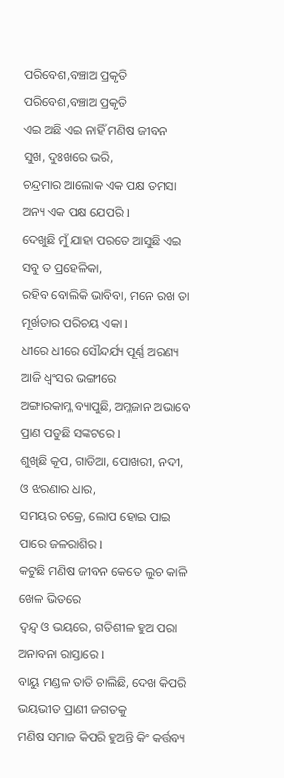ପରିବେଶ,ବଞ୍ଚାଅ ପ୍ରକୃତି
ପରିବେଶ,ବଞ୍ଚାଅ ପ୍ରକୃତି
ଏଇ ଅଛି ଏଇ ନାହିଁ ମଣିଷ ଜୀବନ
ସୁଖ, ଦୁଃଖରେ ଭରି,
ଚନ୍ଦ୍ରମାର ଆଲୋକ ଏକ ପକ୍ଷ ତମସା
ଅନ୍ୟ ଏକ ପକ୍ଷ ଯେପରି l
ଦେଖୁଛି ମୁଁ ଯାହା ପରତେ ଆସୁଛି ଏଇ
ସବୁ ତ ପ୍ରହେଳିକା,
ରହିବ ବୋଲିକି ଭାବିବା, ମନେ ରଖ ତା
ମୂର୍ଖତାର ପରିଚୟ ଏକା l
ଧୀରେ ଧୀରେ ସୌନ୍ଦର୍ଯ୍ୟ ପୂର୍ଣ୍ଣ ଅରଣ୍ୟ
ଆଜି ଧ୍ୱଂସର ଭଙ୍ଗୀରେ
ଅଙ୍ଗାରକାମ୍ଳ ବ୍ୟାପୁଛି, ଅମ୍ଳଜାନ ଅଭାବେ
ପ୍ରାଣ ପଡୁଛି ସଙ୍କଟରେ l
ଶୁଖିଛି କୂପ, ଗାଡିଆ, ପୋଖରୀ, ନଦୀ,
ଓ ଝରଣାର ଧାର,
ସମୟର ଚକ୍ରେ, ଲୋପ ହୋଇ ପାଇ
ପାରେ ଜଳରାଶିର l
କଟୁଛି ମଣିଷ ଜୀବନ କେତେ ଲୁଚ କାଳି
ଖେଳ ଭିତରେ
ଦ୍ୱନ୍ଦ୍ବ ଓ ଭୟରେ, ଗତିଶୀଳ ହୁଅ ପରା
ଅନାବନା ରାସ୍ତାରେ l
ବାୟୁ ମଣ୍ଡଳ ତାତି ଚାଲିଛି, ଦେଖ କିପରି
ଭୟଭୀତ ପ୍ରାଣୀ ଜଗତକୁ
ମଣିଷ ସମାଜ କିପରି ହୁଅନ୍ତି କିଂ କର୍ତ୍ତବ୍ୟ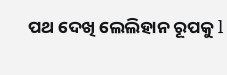ପଥ ଦେଖି ଲେଲିହାନ ରୂପକୁ l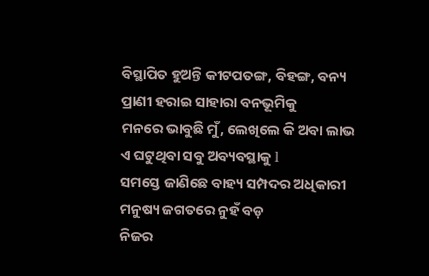ବିସ୍ଥାପିତ ହୁଅନ୍ତି କୀଟପତଙ୍ଗ, ବିହଙ୍ଗ, ବନ୍ୟ
ପ୍ରାଣୀ ହରାଇ ସାହାରା ବନଭୂମିକୁ
ମନରେ ଭାବୁଛି ମୁଁ, ଲେଖିଲେ କି ଅବା ଲାଭ
ଏ ଘଟୁଥିବା ସବୁ ଅବ୍ୟବସ୍ଥାକୁ l
ସମସ୍ତେ ଜାଣିଛେ ବାହ୍ୟ ସମ୍ପଦର ଅଧିକାରୀ
ମନୁଷ୍ୟ ଜଗତରେ ନୁହଁ ବଡ଼
ନିଜର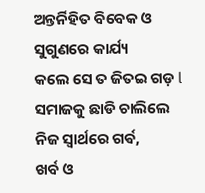ଅନ୍ତର୍ନିହିତ ବିବେକ ଓ ସୁଗୁଣରେ କାର୍ଯ୍ୟ
କଲେ ସେ ତ ଜିତଇ ଗଡ଼ l
ସମାଜକୁ ଛାଡି ଚାଲିଲେ ନିଜ ସ୍ୱାର୍ଥରେ ଗର୍ଵ,
ଖର୍ବ ଓ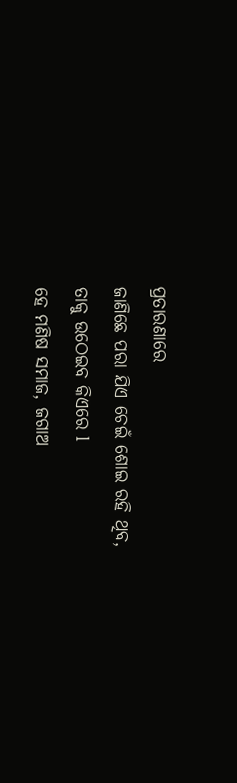ପ୍ରତାରଣାରେ
ଜାଣିଛେ ପରା ଯିଏ ଚେଇଁ ଶୋଇ ରହି ଥିବ,
ତାକୁ ଉଠେଇବ କିଏରେ l
ହେ ମଣିଷ ସମାଜ, ଜଗାଅ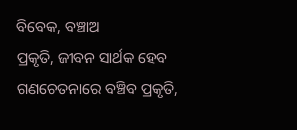ବିବେକ, ବଞ୍ଚାଅ
ପ୍ରକୃତି, ଜୀବନ ସାର୍ଥକ ହେବ
ଗଣଚେତନାରେ ବଞ୍ଚିବ ପ୍ରକୃତି,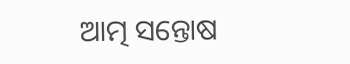ଆତ୍ମ ସନ୍ତୋଷ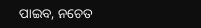ପାଇବ, ନଚେତ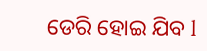ଡେରି ହୋଇ ଯିବ l